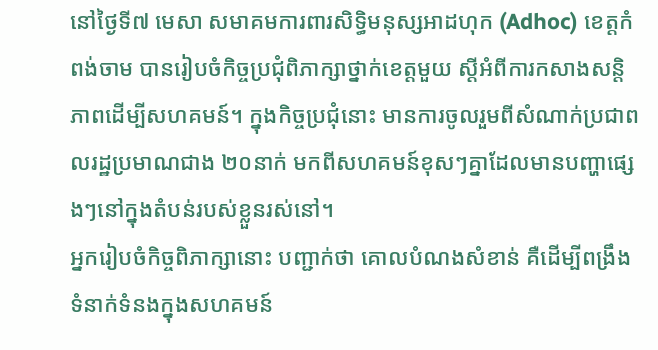នៅថ្ងៃទី៧ មេសា សមាគមការពារសិទ្ធិមនុស្សអាដហុក (Adhoc) ខេត្តកំពង់ចាម បានរៀបចំកិច្ចប្រជុំពិភាក្សាថ្នាក់ខេត្តមួយ ស្តីអំពីការកសាងសន្តិភាពដើម្បីសហគមន៍។ ក្នុងកិច្ចប្រជុំនោះ មានការចូលរួមពីសំណាក់ប្រជាពលរដ្ឋប្រមាណជាង ២០នាក់ មកពីសហគមន៍ខុសៗគ្នាដែលមានបញ្ហាផ្សេងៗនៅក្នុងតំបន់របស់ខ្លួនរស់នៅ។
អ្នករៀបចំកិច្ចពិភាក្សានោះ បញ្ជាក់ថា គោលបំណងសំខាន់ គឺដើម្បីពង្រឹងទំនាក់ទំនងក្នុងសហគមន៍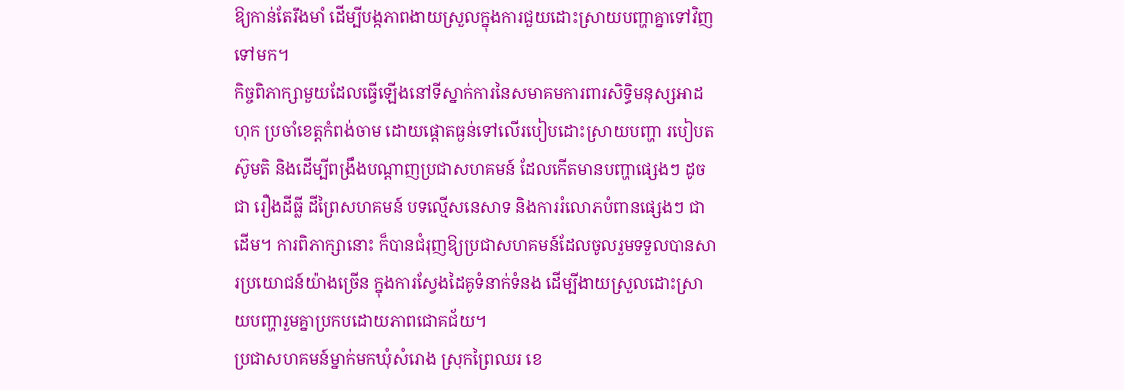ឱ្យកាន់តែរឹងមាំ ដើម្បីបង្កភាពងាយស្រួលក្នុងការជួយដោះស្រាយបញ្ហាគ្នាទៅវិញទៅមក។
កិច្ចពិភាក្សាមួយដែលធ្វើឡើងនៅទីស្នាក់ការនៃសមាគមការពារសិទ្ធិមនុស្សអាដហុក ប្រចាំខេត្តកំពង់ចាម ដោយផ្ដោតធ្ងន់ទៅលើរបៀបដោះស្រាយបញ្ហា របៀបតស៊ូមតិ និងដើម្បីពង្រឹងបណ្ដាញប្រជាសហគមន៍ ដែលកើតមានបញ្ហាផ្សេងៗ ដូចជា រឿងដីធ្លី ដីព្រៃសហគមន៍ បទល្មើសនេសាទ និងការរំលោភបំពានផ្សេងៗ ជាដើម។ ការពិភាក្សានោះ ក៏បានជំរុញឱ្យប្រជាសហគមន៍ដែលចូលរួមទទួលបានសារប្រយោជន៍យ៉ាងច្រើន ក្នុងការស្វែងដៃគូទំនាក់ទំនង ដើម្បីងាយស្រួលដោះស្រាយបញ្ហារួមគ្នាប្រកបដោយភាពជោគជ័យ។
ប្រជាសហគមន៍ម្នាក់មកឃុំសំរោង ស្រុកព្រៃឈរ ខេ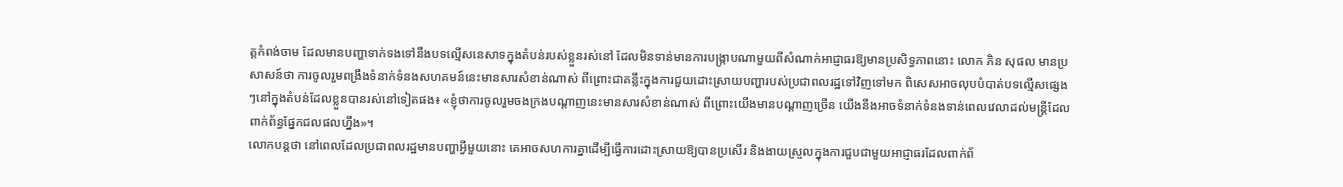ត្តកំពង់ចាម ដែលមានបញ្ហាទាក់ទងទៅនឹងបទល្មើសនេសាទក្នុងតំបន់របស់ខ្លួនរស់នៅ ដែលមិនទាន់មានការបង្ក្រាបណាមួយពីសំណាក់អាជ្ញាធរឱ្យមានប្រសិទ្ធភាពនោះ លោក ភិន សុផល មានប្រសាសន៍ថា ការចូលរួមពង្រឹងទំនាក់ទំនងសហគមន៍នេះមានសារសំខាន់ណាស់ ពីព្រោះជាគន្លឹះក្នុងការជួយដោះស្រាយបញ្ហារបស់ប្រជាពលរដ្ឋទៅវិញទៅមក ពិសេសអាចលុបបំបាត់បទល្មើសផ្សេងៗនៅក្នុងតំបន់ដែលខ្លួនបានរស់នៅទៀតផង៖ «ខ្ញុំថាការចូលរួមចងក្រងបណ្ដាញនេះមានសារសំខាន់ណាស់ ពីព្រោះយើងមានបណ្ដាញច្រើន យើងនឹងអាចទំនាក់ទំនងទាន់ពេលវេលាដល់មន្ត្រីដែលពាក់ព័ន្ធផ្នែកជលផលហ្នឹង»។
លោកបន្តថា នៅពេលដែលប្រជាពលរដ្ឋមានបញ្ហាអ្វីមួយនោះ គេអាចសហការគ្នាដើម្បីធ្វើការដោះស្រាយឱ្យបានប្រសើរ និងងាយស្រួលក្នុងការជួបជាមួយអាជ្ញាធរដែលពាក់ព័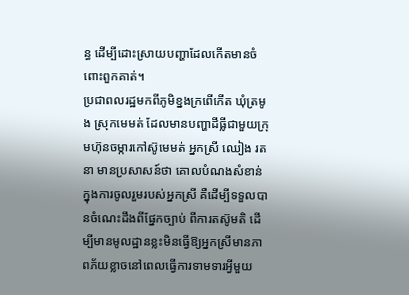ន្ធ ដើម្បីដោះស្រាយបញ្ហាដែលកើតមានចំពោះពួកគាត់។
ប្រជាពលរដ្ឋមកពីភូមិខ្នងក្រពើកើត ឃុំត្រមូង ស្រុកមេមត់ ដែលមានបញ្ហាដីធ្លីជាមួយក្រុមហ៊ុនចម្ការកៅស៊ូមេមត់ អ្នកស្រី ឈៀង រតនា មានប្រសាសន៍ថា គោលបំណងសំខាន់ក្នុងការចូលរួមរបស់អ្នកស្រី គឺដើម្បីទទួលបានចំណេះដឹងពីផ្នែកច្បាប់ ពីការតស៊ូមតិ ដើម្បីមានមូលដ្ឋានខ្លះមិនធ្វើឱ្យអ្នកស្រីមានភាពភ័យខ្លាចនៅពេលធ្វើការទាមទារអ្វីមួយ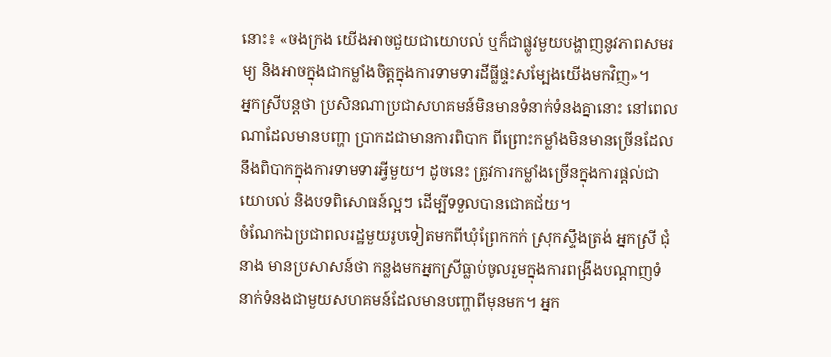នោះ៖ «ចងក្រង យើងអាចជួយជាយោបល់ ឬក៏ជាផ្លូវមួយបង្ហាញនូវភាពសមរម្យ និងអាចក្នុងជាកម្លាំងចិត្តក្នុងការទាមទារដីធ្លីផ្ទះសម្បែងយើងមកវិញ»។
អ្នកស្រីបន្តថា ប្រសិនណាប្រជាសហគមន៍មិនមានទំនាក់ទំនងគ្នានោះ នៅពេលណាដែលមានបញ្ហា ប្រាកដជាមានការពិបាក ពីព្រោះកម្លាំងមិនមានច្រើនដែលនឹងពិបាកក្នុងការទាមទារអ្វីមួយ។ ដូចនេះ ត្រូវការកម្លាំងច្រើនក្នុងការផ្តល់ជាយោបល់ និងបទពិសោធន៍ល្អៗ ដើម្បីទទួលបានជោគជ័យ។
ចំណែកឯប្រជាពលរដ្ឋមួយរូបទៀតមកពីឃុំព្រែកកក់ ស្រុកស្ទឹងត្រង់ អ្នកស្រី ជុំ នាង មានប្រសាសន៍ថា កន្លងមកអ្នកស្រីធ្លាប់ចូលរួមក្នុងការពង្រឹងបណ្ដាញទំនាក់ទំនងជាមួយសហគមន៍ដែលមានបញ្ហាពីមុនមក។ អ្នក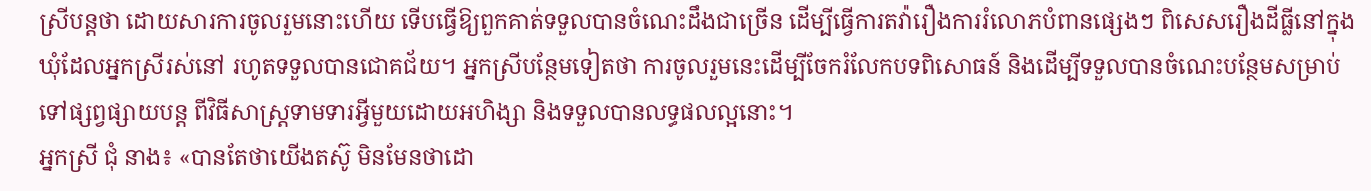ស្រីបន្តថា ដោយសារការចូលរួមនោះហើយ ទើបធ្វើឱ្យពួកគាត់ទទួលបានចំណេះដឹងជាច្រើន ដើម្បីធ្វើការតវ៉ារឿងការរំលោភបំពានផ្សេងៗ ពិសេសរឿងដីធ្លីនៅក្នុងឃុំដែលអ្នកស្រីរស់នៅ រហូតទទួលបានជោគជ័យ។ អ្នកស្រីបន្ថែមទៀតថា ការចូលរួមនេះដើម្បីចែករំលែកបទពិសោធន៍ និងដើម្បីទទួលបានចំណេះបន្ថែមសម្រាប់ទៅផ្សព្វផ្សាយបន្ត ពីវិធីសាស្ត្រទាមទារអ្វីមួយដោយអហិង្សា និងទទួលបានលទ្ធផលល្អនោះ។
អ្នកស្រី ជុំ នាង៖ «បានតែថាយើងតស៊ូ មិនមែនថាដោ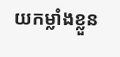យកម្លាំងខ្លួន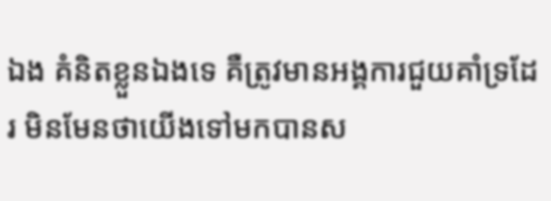ឯង គំនិតខ្លួនឯងទេ គឺត្រូវមានអង្គការជួយគាំទ្រដែរ មិនមែនថាយើងទៅមកបានស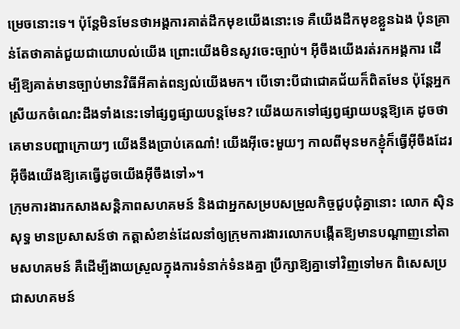ម្រេចនោះទេ។ ប៉ុន្តែមិនមែនថាអង្គការគាត់ដឹកមុខយើងនោះទេ គឺយើងដឹកមុខខ្លួនឯង ប៉ុនគ្រាន់តែថាគាត់ជួយជាយោបល់យើង ព្រោះយើងមិនសូវចេះច្បាប់។ អ៊ីចឹងយើងរត់រកអង្គការ ដើម្បីឱ្យគាត់មានច្បាប់មានវិធីអីគាត់ពន្យល់យើងមក។ បើទោះបីជាជោគជ័យក៏ពិតមែន ប៉ុន្តែអ្នកស្រីយកចំណេះដឹងទាំងនេះទៅផ្សព្វផ្សាយបន្តមែន? យើងយកទៅផ្សព្វផ្សាយបន្តឱ្យគេ ដូចថា គេមានបញ្ហាក្រោយៗ យើងនឹងប្រាប់គេណា៎! យើងអ៊ីចេះមួយៗ កាលពីមុនមកខ្ញុំក៏ធ្វើអ៊ីចឹងដែរ អ៊ីចឹងយើងឱ្យគេធ្វើដូចយើងអ៊ីចឹងទៅ»។
ក្រុមការងារកសាងសន្តិភាពសហគមន៍ និងជាអ្នកសម្របសម្រួលកិច្ចជួបជុំគ្នានោះ លោក ស៊ិន សុទ្ធ មានប្រសាសន៍ថា កត្តាសំខាន់ដែលនាំឲ្យក្រុមការងារលោកបង្កើតឱ្យមានបណ្ដាញនៅតាមសហគមន៍ គឺដើម្បីងាយស្រួលក្នុងការទំនាក់ទំនងគ្នា ប្រឹក្សាឱ្យគ្នាទៅវិញទៅមក ពិសេសប្រជាសហគមន៍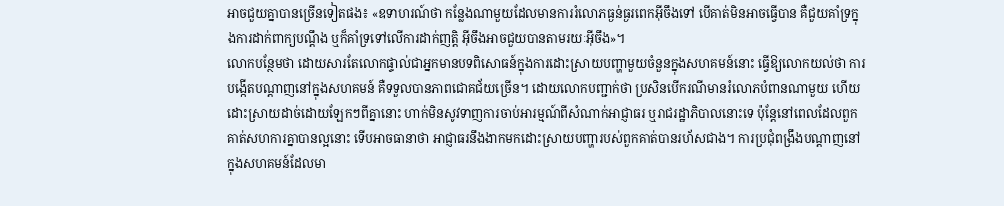អាចជួយគ្នាបានច្រើនទៀតផង៖ «ឧទាហរណ៍ថា កន្លែងណាមួយដែលមានការរំលោភធ្ងន់ធ្ងរពេកអ៊ីចឹងទៅ បើគាត់មិនអាចធ្វើបាន គឺជួយគាំទ្រក្នុងការដាក់ពាក្យបណ្ដឹង ឬក៏គាំទ្រទៅលើការដាក់ញត្តិ អ៊ីចឹងអាចជួយបានតាមរយៈអ៊ីចឹង»។
លោកបន្ថែមថា ដោយសារតែលោកផ្ទាល់ជាអ្នកមានបទពិសោធន៍ក្នុងការដោះស្រាយបញ្ហាមួយចំនួនក្នុងសហគមន៍នោះ ធ្វើឱ្យលោកយល់ថា ការបង្កើតបណ្ដាញនៅក្នុងសហគមន៍ គឺទទួលបានភាពជោគជ័យច្រើន។ ដោយលោកបញ្ជាក់ថា ប្រសិនបើករណីមានរំលោភបំពានណាមួយ ហើយដោះស្រាយដាច់ដោយឡែកៗពីគ្នានោះ ហាក់មិនសូវទាញការចាប់អារម្មណ៍ពីសំណាក់អាជ្ញាធរ ឬរាជរដ្ឋាភិបាលនោះទេ ប៉ុន្តែនៅពេលដែលពួកគាត់សហការគ្នាបានល្អនោះ ទើបអាចធានាថា អាជ្ញាធរនឹងងាកមកដោះស្រាយបញ្ហារបស់ពួកគាត់បានរហ័សជាង។ ការប្រជុំពង្រឹងបណ្ដាញនៅក្នុងសហគមន៍ដែលមា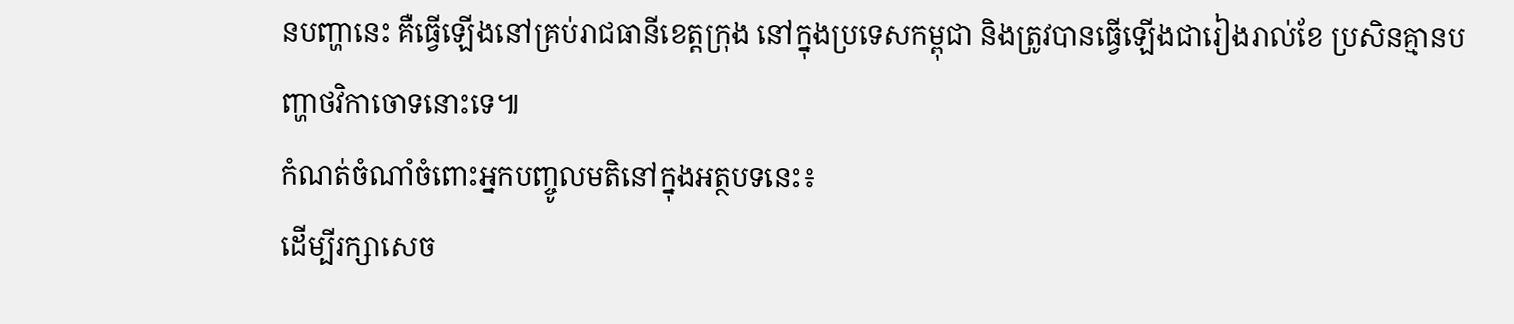នបញ្ហានេះ គឺធ្វើឡើងនៅគ្រប់រាជធានីខេត្តក្រុង នៅក្នុងប្រទេសកម្ពុជា និងត្រូវបានធ្វើឡើងជារៀងរាល់ខែ ប្រសិនគ្មានបញ្ហាថវិកាចោទនោះទេ៕
កំណត់ចំណាំចំពោះអ្នកបញ្ចូលមតិនៅក្នុងអត្ថបទនេះ៖
ដើម្បីរក្សាសេច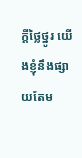ក្ដីថ្លៃថ្នូរ យើងខ្ញុំនឹងផ្សាយតែម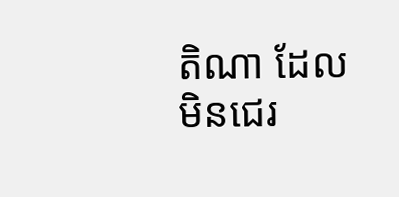តិណា ដែលមិនជេរ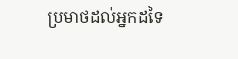ប្រមាថដល់អ្នកដទៃ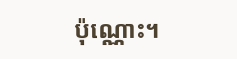ប៉ុណ្ណោះ។